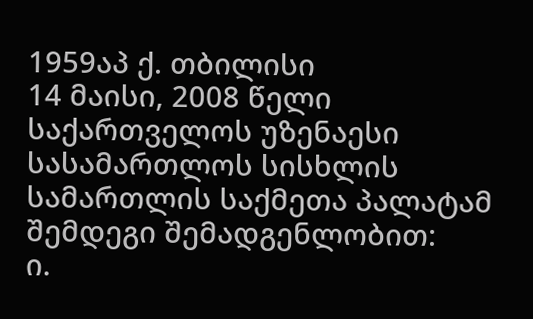1959აპ ქ. თბილისი
14 მაისი, 2008 წელი
საქართველოს უზენაესი სასამართლოს სისხლის სამართლის საქმეთა პალატამ შემდეგი შემადგენლობით:
ი.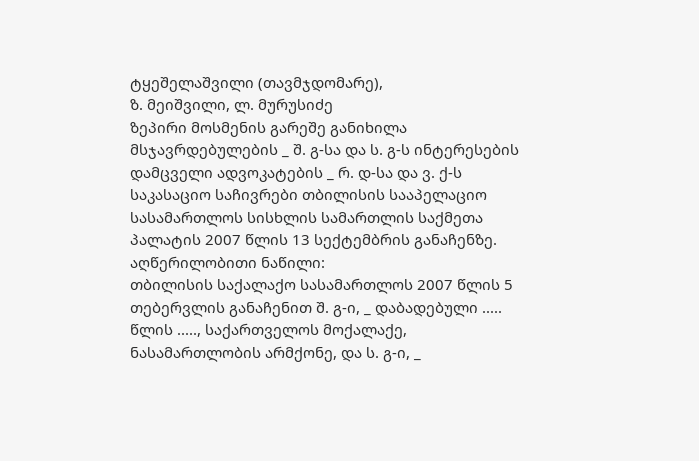ტყეშელაშვილი (თავმჯდომარე),
ზ. მეიშვილი, ლ. მურუსიძე
ზეპირი მოსმენის გარეშე განიხილა მსჯავრდებულების _ შ. გ-სა და ს. გ-ს ინტერესების დამცველი ადვოკატების _ რ. დ-სა და ვ. ქ-ს საკასაციო საჩივრები თბილისის სააპელაციო სასამართლოს სისხლის სამართლის საქმეთა პალატის 2007 წლის 13 სექტემბრის განაჩენზე.
აღწერილობითი ნაწილი:
თბილისის საქალაქო სასამართლოს 2007 წლის 5 თებერვლის განაჩენით შ. გ-ი, _ დაბადებული ..... წლის ....., საქართველოს მოქალაქე, ნასამართლობის არმქონე, და ს. გ-ი, _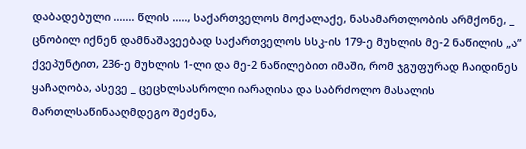დაბადებული ....... წლის ....., საქართველოს მოქალაქე, ნასამართლობის არმქონე, _ ცნობილ იქნენ დამნაშავეებად საქართველოს სსკ-ის 179-ე მუხლის მე-2 ნაწილის „ა” ქვეპუნტით, 236-ე მუხლის 1-ლი და მე-2 ნაწილებით იმაში, რომ ჯგუფურად ჩაიდინეს ყაჩაღობა, ასევე _ ცეცხლსასროლი იარაღისა და საბრძოლო მასალის მართლსაწინააღმდეგო შეძენა,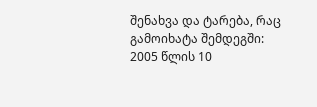შენახვა და ტარება, რაც გამოიხატა შემდეგში:
2005 წლის 10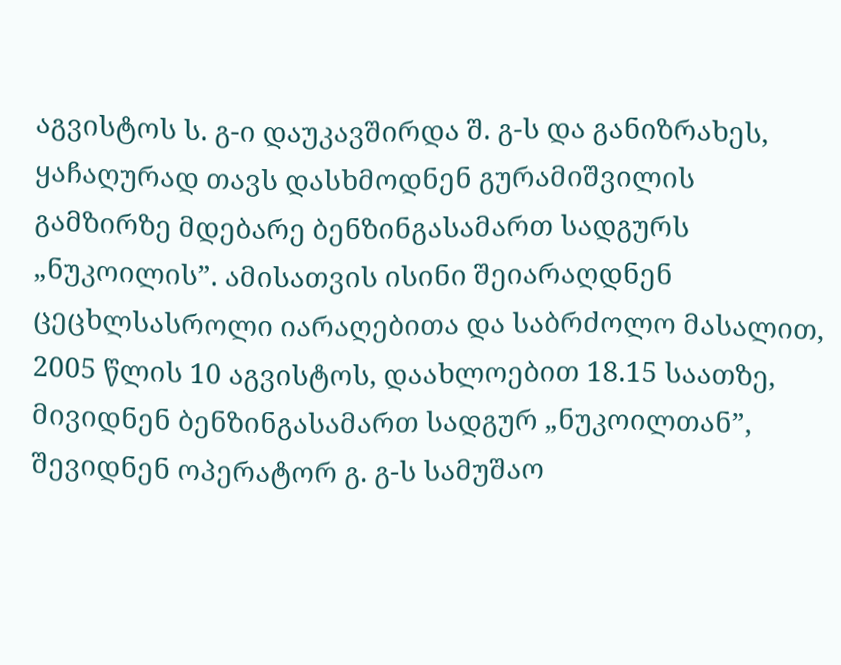აგვისტოს ს. გ-ი დაუკავშირდა შ. გ-ს და განიზრახეს, ყაჩაღურად თავს დასხმოდნენ გურამიშვილის გამზირზე მდებარე ბენზინგასამართ სადგურს „ნუკოილის”. ამისათვის ისინი შეიარაღდნენ ცეცხლსასროლი იარაღებითა და საბრძოლო მასალით, 2005 წლის 10 აგვისტოს, დაახლოებით 18.15 საათზე, მივიდნენ ბენზინგასამართ სადგურ „ნუკოილთან”, შევიდნენ ოპერატორ გ. გ-ს სამუშაო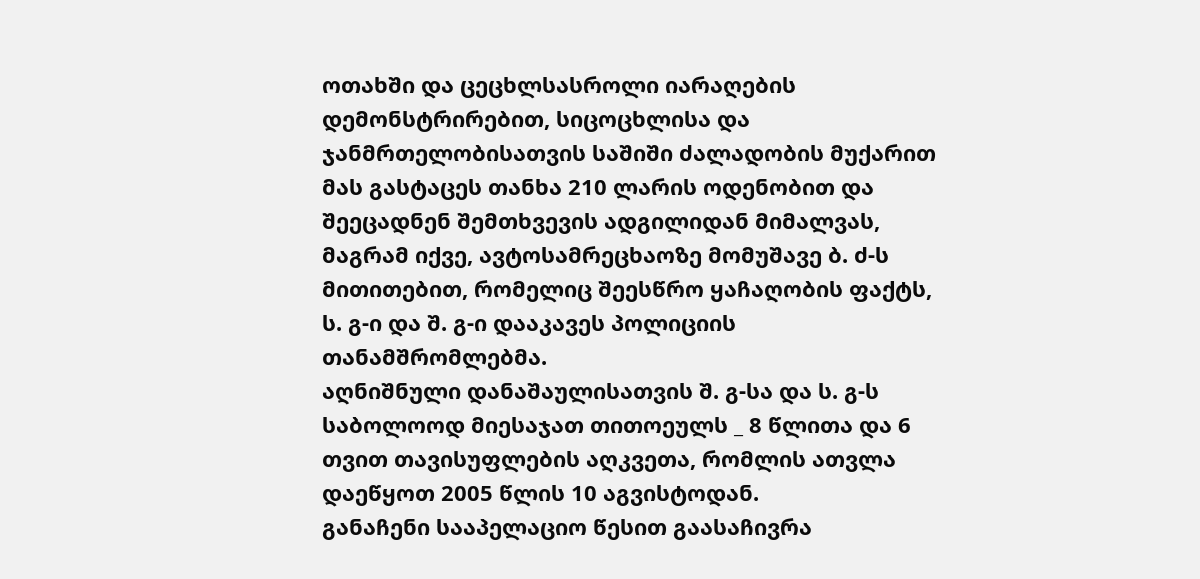ოთახში და ცეცხლსასროლი იარაღების დემონსტრირებით, სიცოცხლისა და ჯანმრთელობისათვის საშიში ძალადობის მუქარით მას გასტაცეს თანხა 210 ლარის ოდენობით და შეეცადნენ შემთხვევის ადგილიდან მიმალვას, მაგრამ იქვე, ავტოსამრეცხაოზე მომუშავე ბ. ძ-ს მითითებით, რომელიც შეესწრო ყაჩაღობის ფაქტს, ს. გ-ი და შ. გ-ი დააკავეს პოლიციის თანამშრომლებმა.
აღნიშნული დანაშაულისათვის შ. გ-სა და ს. გ-ს საბოლოოდ მიესაჯათ თითოეულს _ 8 წლითა და 6 თვით თავისუფლების აღკვეთა, რომლის ათვლა დაეწყოთ 2005 წლის 10 აგვისტოდან.
განაჩენი სააპელაციო წესით გაასაჩივრა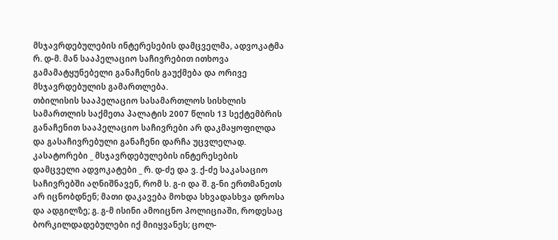მსჯავრდებულების ინტერესების დამცველმა, ადვოკატმა რ. დ-მ. მან სააპელაციო საჩივრებით ითხოვა გამამატყუნებელი განაჩენის გაუქმება და ორივე მსჯავრდებულის გამართლება.
თბილისის სააპელაციო სასამართლოს სისხლის სამართლის საქმეთა პალატის 2007 წლის 13 სექტემბრის განაჩენით სააპელაციო საჩივრები არ დაკმაყოფილდა და გასაჩივრებული განაჩენი დარჩა უცვლელად.
კასატორები _ მსჯავრდებულების ინტერესების დამცველი ადვოკატები _ რ. დ-ძე და ვ. ქ-ძე საკასაციო საჩივრებში აღნიშნავენ, რომ ს. გ-ი და შ. გ-ნი ერთმანეთს არ იცნობდნენ; მათი დაკავება მოხდა სხვადასხვა დროსა და ადგილზე; გ. გ-მ ისინი ამოიცნო პოლიციაში, როდესაც ბორკილდადებულები იქ მიიყვანეს; ცოლ-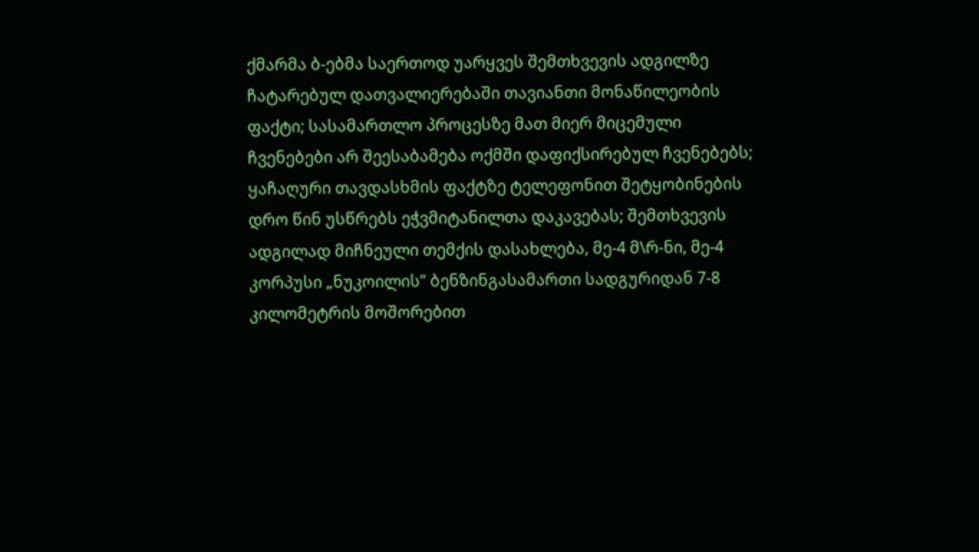ქმარმა ბ-ებმა საერთოდ უარყვეს შემთხვევის ადგილზე ჩატარებულ დათვალიერებაში თავიანთი მონაწილეობის ფაქტი; სასამართლო პროცესზე მათ მიერ მიცემული ჩვენებები არ შეესაბამება ოქმში დაფიქსირებულ ჩვენებებს; ყაჩაღური თავდასხმის ფაქტზე ტელეფონით შეტყობინების დრო წინ უსწრებს ეჭვმიტანილთა დაკავებას; შემთხვევის ადგილად მიჩნეული თემქის დასახლება, მე-4 მ\რ-ნი, მე-4 კორპუსი „ნუკოილის” ბენზინგასამართი სადგურიდან 7-8 კილომეტრის მოშორებით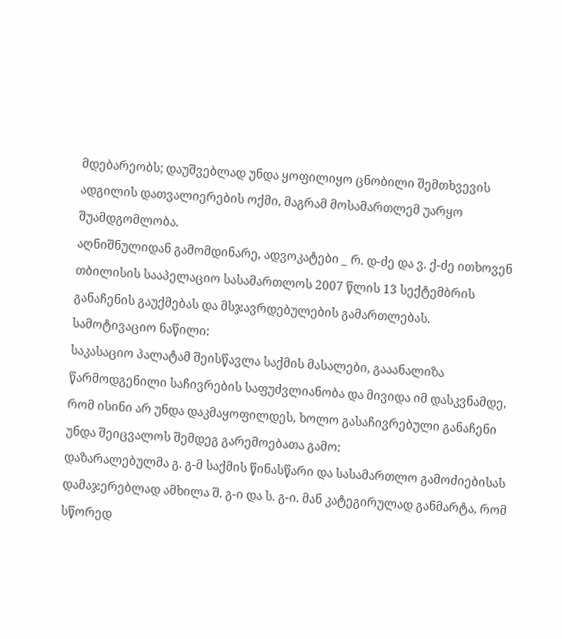მდებარეობს; დაუშვებლად უნდა ყოფილიყო ცნობილი შემთხვევის ადგილის დათვალიერების ოქმი, მაგრამ მოსამართლემ უარყო შუამდგომლობა.
აღნიშნულიდან გამომდინარე, ადვოკატები _ რ. დ-ძე და ვ. ქ-ძე ითხოვენ თბილისის სააპელაციო სასამართლოს 2007 წლის 13 სექტემბრის განაჩენის გაუქმებას და მსჯავრდებულების გამართლებას.
სამოტივაციო ნაწილი:
საკასაციო პალატამ შეისწავლა საქმის მასალები, გააანალიზა წარმოდგენილი საჩივრების საფუძვლიანობა და მივიდა იმ დასკვნამდე, რომ ისინი არ უნდა დაკმაყოფილდეს, ხოლო გასაჩივრებული განაჩენი უნდა შეიცვალოს შემდეგ გარემოებათა გამო:
დაზარალებულმა გ. გ-მ საქმის წინასწარი და სასამართლო გამოძიებისას დამაჯერებლად ამხილა შ. გ-ი და ს. გ-ი. მან კატეგირულად განმარტა, რომ სწორედ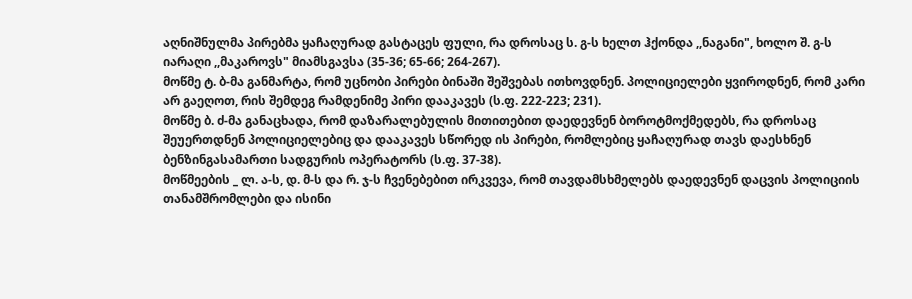აღნიშნულმა პირებმა ყაჩაღურად გასტაცეს ფული, რა დროსაც ს. გ-ს ხელთ ჰქონდა ,,ნაგანი", ხოლო შ. გ-ს იარაღი ,,მაკაროვს" მიამსგავსა (35-36; 65-66; 264-267).
მოწმე ტ. ბ-მა განმარტა, რომ უცნობი პირები ბინაში შეშვებას ითხოვდნენ. პოლიციელები ყვიროდნენ, რომ კარი არ გაეღოთ, რის შემდეგ რამდენიმე პირი დააკავეს (ს.ფ. 222-223; 231).
მოწმე ბ. ძ-მა განაცხადა, რომ დაზარალებულის მითითებით დაედევნენ ბოროტმოქმედებს, რა დროსაც შეუერთდნენ პოლიციელებიც და დააკავეს სწორედ ის პირები, რომლებიც ყაჩაღურად თავს დაესხნენ ბენზინგასამართი სადგურის ოპერატორს (ს.ფ. 37-38).
მოწმეების _ ლ. ა-ს, დ. მ-ს და რ. ჯ-ს ჩვენებებით ირკვევა, რომ თავდამსხმელებს დაედევნენ დაცვის პოლიციის თანამშრომლები და ისინი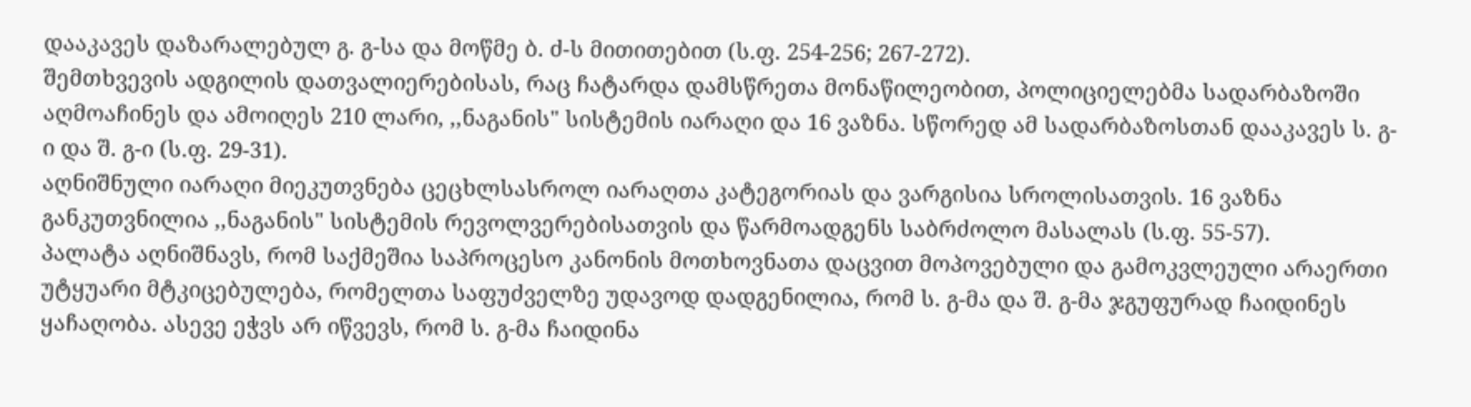დააკავეს დაზარალებულ გ. გ-სა და მოწმე ბ. ძ-ს მითითებით (ს.ფ. 254-256; 267-272).
შემთხვევის ადგილის დათვალიერებისას, რაც ჩატარდა დამსწრეთა მონაწილეობით, პოლიციელებმა სადარბაზოში აღმოაჩინეს და ამოიღეს 210 ლარი, ,,ნაგანის" სისტემის იარაღი და 16 ვაზნა. სწორედ ამ სადარბაზოსთან დააკავეს ს. გ-ი და შ. გ-ი (ს.ფ. 29-31).
აღნიშნული იარაღი მიეკუთვნება ცეცხლსასროლ იარაღთა კატეგორიას და ვარგისია სროლისათვის. 16 ვაზნა განკუთვნილია ,,ნაგანის" სისტემის რევოლვერებისათვის და წარმოადგენს საბრძოლო მასალას (ს.ფ. 55-57).
პალატა აღნიშნავს, რომ საქმეშია საპროცესო კანონის მოთხოვნათა დაცვით მოპოვებული და გამოკვლეული არაერთი უტყუარი მტკიცებულება, რომელთა საფუძველზე უდავოდ დადგენილია, რომ ს. გ-მა და შ. გ-მა ჯგუფურად ჩაიდინეს ყაჩაღობა. ასევე ეჭვს არ იწვევს, რომ ს. გ-მა ჩაიდინა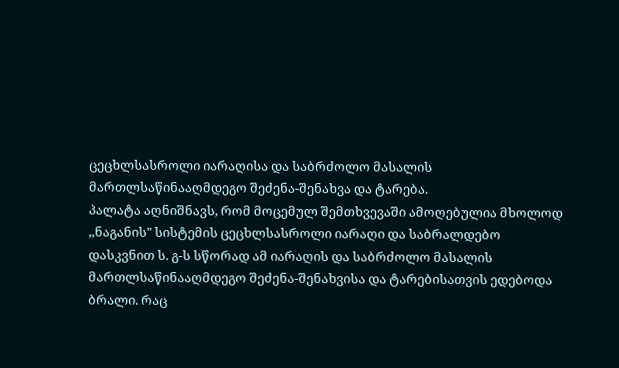ცეცხლსასროლი იარაღისა და საბრძოლო მასალის მართლსაწინააღმდეგო შეძენა-შენახვა და ტარება.
პალატა აღნიშნავს, რომ მოცემულ შემთხვევაში ამოღებულია მხოლოდ ,,ნაგანის" სისტემის ცეცხლსასროლი იარაღი და საბრალდებო დასკვნით ს. გ-ს სწორად ამ იარაღის და საბრძოლო მასალის მართლსაწინააღმდეგო შეძენა-შენახვისა და ტარებისათვის ედებოდა ბრალი. რაც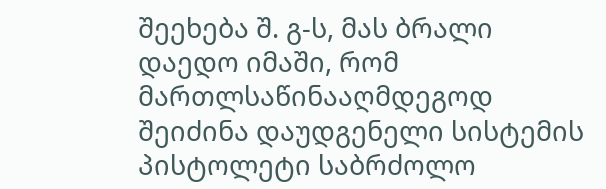შეეხება შ. გ-ს, მას ბრალი დაედო იმაში, რომ მართლსაწინააღმდეგოდ შეიძინა დაუდგენელი სისტემის პისტოლეტი საბრძოლო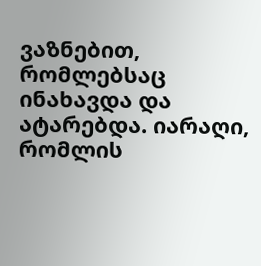ვაზნებით, რომლებსაც ინახავდა და ატარებდა. იარაღი, რომლის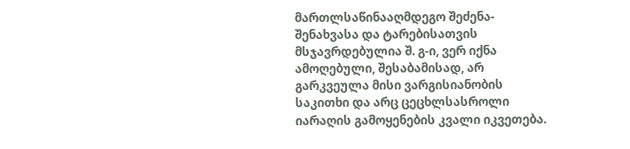მართლსაწინააღმდეგო შეძენა-შენახვასა და ტარებისათვის მსჯავრდებულია შ. გ-ი, ვერ იქნა ამოღებული, შესაბამისად, არ გარკვეულა მისი ვარგისიანობის საკითხი და არც ცეცხლსასროლი იარაღის გამოყენების კვალი იკვეთება.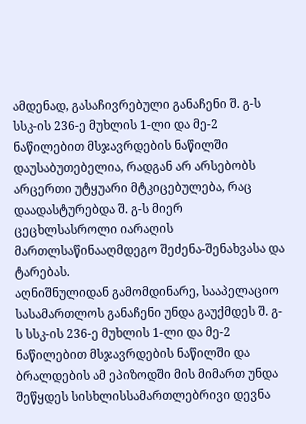ამდენად, გასაჩივრებული განაჩენი შ. გ-ს სსკ-ის 236-ე მუხლის 1-ლი და მე-2 ნაწილებით მსჯავრდების ნაწილში დაუსაბუთებელია, რადგან არ არსებობს არცერთი უტყუარი მტკიცებულება, რაც დაადასტურებდა შ. გ-ს მიერ ცეცხლსასროლი იარაღის მართლსაწინააღმდეგო შეძენა-შენახვასა და ტარებას.
აღნიშნულიდან გამომდინარე, სააპელაციო სასამართლოს განაჩენი უნდა გაუქმდეს შ. გ-ს სსკ-ის 236-ე მუხლის 1-ლი და მე-2 ნაწილებით მსჯავრდების ნაწილში და ბრალდების ამ ეპიზოდში მის მიმართ უნდა შეწყდეს სისხლისსამართლებრივი დევნა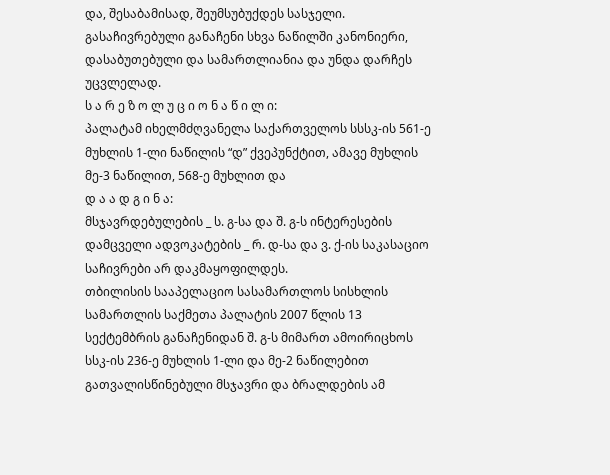და, შესაბამისად, შეუმსუბუქდეს სასჯელი.
გასაჩივრებული განაჩენი სხვა ნაწილში კანონიერი, დასაბუთებული და სამართლიანია და უნდა დარჩეს უცვლელად.
ს ა რ ე ზ ო ლ უ ც ი ო ნ ა წ ი ლ ი:
პალატამ იხელმძღვანელა საქართველოს სსსკ-ის 561-ე მუხლის 1-ლი ნაწილის “დ” ქვეპუნქტით, ამავე მუხლის მე-3 ნაწილით, 568-ე მუხლით და
დ ა ა დ გ ი ნ ა:
მსჯავრდებულების _ ს. გ-სა და შ. გ-ს ინტერესების დამცველი ადვოკატების _ რ. დ-სა და ვ. ქ-ის საკასაციო საჩივრები არ დაკმაყოფილდეს.
თბილისის სააპელაციო სასამართლოს სისხლის სამართლის საქმეთა პალატის 2007 წლის 13 სექტემბრის განაჩენიდან შ. გ-ს მიმართ ამოირიცხოს სსკ-ის 236-ე მუხლის 1-ლი და მე-2 ნაწილებით გათვალისწინებული მსჯავრი და ბრალდების ამ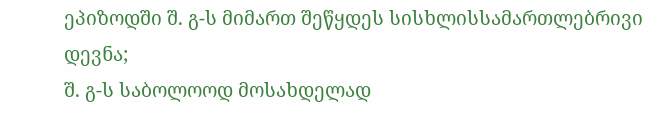ეპიზოდში შ. გ-ს მიმართ შეწყდეს სისხლისსამართლებრივი დევნა;
შ. გ-ს საბოლოოდ მოსახდელად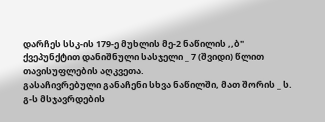დარჩეს სსკ-ის 179-ე მუხლის მე-2 ნაწილის ,,ბ" ქვეპუნქტით დანიშნული სასჯელი _ 7 (შვიდი) წლით თავისუფლების აღკვეთა.
გასაჩივრებული განაჩენი სხვა ნაწილში, მათ შორის _ ს. გ-ს მსჯავრდების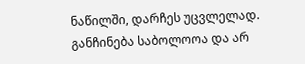ნაწილში, დარჩეს უცვლელად.
განჩინება საბოლოოა და არ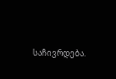საჩივრდება.